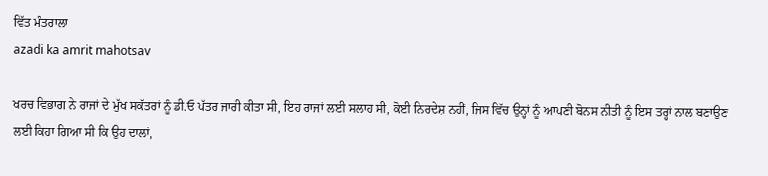ਵਿੱਤ ਮੰਤਰਾਲਾ
azadi ka amrit mahotsav

ਖਰਚ ਵਿਭਾਗ ਨੇ ਰਾਜਾਂ ਦੇ ਮੁੱਖ ਸਕੱਤਰਾਂ ਨੂੰ ਡੀ.ਓ ਪੱਤਰ ਜਾਰੀ ਕੀਤਾ ਸੀ, ਇਹ ਰਾਜਾਂ ਲਈ ਸਲਾਹ ਸੀ, ਕੋਈ ਨਿਰਦੇਸ਼ ਨਹੀਂ, ਜਿਸ ਵਿੱਚ ਉਨ੍ਹਾਂ ਨੂੰ ਆਪਣੀ ਬੋਨਸ ਨੀਤੀ ਨੂੰ ਇਸ ਤਰ੍ਹਾਂ ਨਾਲ ਬਣਾਉਣ ਲਈ ਕਿਹਾ ਗਿਆ ਸੀ ਕਿ ਉਹ ਦਾਲਾਂ,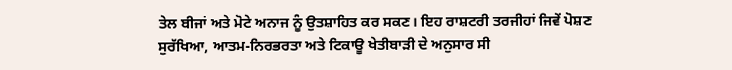ਤੇਲ ਬੀਜਾਂ ਅਤੇ ਮੋਟੇ ਅਨਾਜ ਨੂੰ ਉਤਸ਼ਾਹਿਤ ਕਰ ਸਕਣ। ਇਹ ਰਾਸ਼ਟਰੀ ਤਰਜੀਹਾਂ ਜਿਵੇਂ ਪੋਸ਼ਣ ਸੁਰੱਖਿਆ, ਆਤਮ-ਨਿਰਭਰਤਾ ਅਤੇ ਟਿਕਾਊ ਖੇਤੀਬਾੜੀ ਦੇ ਅਨੁਸਾਰ ਸੀ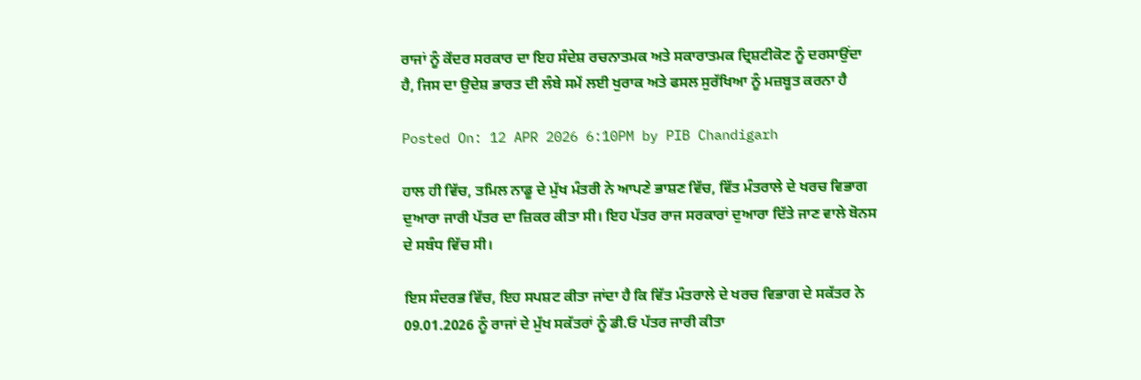ਰਾਜਾਂ ਨੂੰ ਕੇਂਦਰ ਸਰਕਾਰ ਦਾ ਇਹ ਸੰਦੇਸ਼ ਰਚਨਾਤਮਕ ਅਤੇ ਸਕਾਰਾਤਮਕ ਦ੍ਰਿਸ਼ਟੀਕੋਣ ਨੂੰ ਦਰਸਾਉਂਦਾ ਹੈ, ਜਿਸ ਦਾ ਉਦੇਸ਼ ਭਾਰਤ ਦੀ ਲੰਬੇ ਸਮੇਂ ਲਈ ਖੁਰਾਕ ਅਤੇ ਫਸਲ ਸੁਰੱਖਿਆ ਨੂੰ ਮਜ਼ਬੂਤ ਕਰਨਾ ਹੈ

Posted On: 12 APR 2026 6:10PM by PIB Chandigarh

ਹਾਲ ਹੀ ਵਿੱਚ, ਤਮਿਲ ਨਾਡੂ ਦੇ ਮੁੱਖ ਮੰਤਰੀ ਨੇ ਆਪਣੇ ਭਾਸ਼ਣ ਵਿੱਚ, ਵਿੱਤ ਮੰਤਰਾਲੇ ਦੇ ਖਰਚ ਵਿਭਾਗ ਦੁਆਰਾ ਜਾਰੀ ਪੱਤਰ ਦਾ ਜ਼ਿਕਰ ਕੀਤਾ ਸੀ। ਇਹ ਪੱਤਰ ਰਾਜ ਸਰਕਾਰਾਂ ਦੁਆਰਾ ਦਿੱਤੇ ਜਾਣ ਵਾਲੇ ਬੋਨਸ ਦੇ ਸਬੰਧ ਵਿੱਚ ਸੀ।

ਇਸ ਸੰਦਰਭ ਵਿੱਚ, ਇਹ ਸਪਸ਼ਟ ਕੀਤਾ ਜਾਂਦਾ ਹੈ ਕਿ ਵਿੱਤ ਮੰਤਰਾਲੇ ਦੇ ਖਰਚ ਵਿਭਾਗ ਦੇ ਸਕੱਤਰ ਨੇ 09.01.2026 ਨੂੰ ਰਾਜਾਂ ਦੇ ਮੁੱਖ ਸਕੱਤਰਾਂ ਨੂੰ ਡੀ.ਓ ਪੱਤਰ ਜਾਰੀ ਕੀਤਾ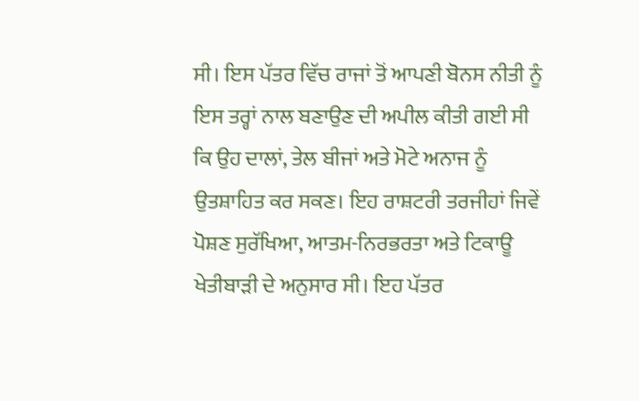ਸੀ। ਇਸ ਪੱਤਰ ਵਿੱਚ ਰਾਜਾਂ ਤੋਂ ਆਪਣੀ ਬੋਨਸ ਨੀਤੀ ਨੂੰ ਇਸ ਤਰ੍ਹਾਂ ਨਾਲ ਬਣਾਉਣ ਦੀ ਅਪੀਲ ਕੀਤੀ ਗਈ ਸੀ ਕਿ ਉਹ ਦਾਲਾਂ, ਤੇਲ ਬੀਜਾਂ ਅਤੇ ਮੋਟੇ ਅਨਾਜ ਨੂੰ ਉਤਸ਼ਾਹਿਤ ਕਰ ਸਕਣ। ਇਹ ਰਾਸ਼ਟਰੀ ਤਰਜੀਹਾਂ ਜਿਵੇਂ ਪੋਸ਼ਣ ਸੁਰੱਖਿਆ, ਆਤਮ-ਨਿਰਭਰਤਾ ਅਤੇ ਟਿਕਾਊ ਖੇਤੀਬਾੜੀ ਦੇ ਅਨੁਸਾਰ ਸੀ। ਇਹ ਪੱਤਰ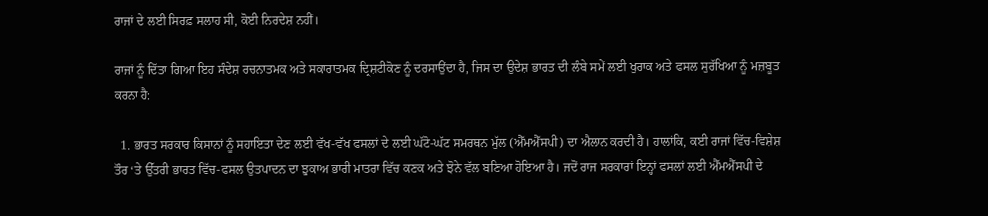ਰਾਜਾਂ ਦੇ ਲਈ ਸਿਰਫ਼ ਸਲਾਹ ਸੀ, ਕੋਈ ਨਿਰਦੇਸ਼ ਨਹੀਂ।

ਰਾਜਾਂ ਨੂੰ ਦਿੱਤਾ ਗਿਆ ਇਹ ਸੰਦੇਸ਼ ਰਚਨਾਤਮਕ ਅਤੇ ਸਕਾਰਾਤਮਕ ਦ੍ਰਿਸ਼ਟੀਕੋਣ ਨੂੰ ਦਰਸਾਉਂਦਾ ਹੈ, ਜਿਸ ਦਾ ਉਦੇਸ਼ ਭਾਰਤ ਦੀ ਲੰਬੇ ਸਮੇਂ ਲਈ ਖੁਰਾਕ ਅਤੇ ਫਸਲ ਸੁਰੱਖਿਆ ਨੂੰ ਮਜ਼ਬੂਤ ਕਰਨਾ ਹੈ:

  1. ਭਾਰਤ ਸਰਕਾਰ ਕਿਸਾਨਾਂ ਨੂੰ ਸਹਾਇਤਾ ਦੇਣ ਲਈ ਵੱਖ-ਵੱਖ ਫਸਲਾਂ ਦੇ ਲਈ ਘੱਟੋ-ਘੱਟ ਸਮਰਥਨ ਮੁੱਲ (ਐੱਮਐੱਸਪੀ) ਦਾ ਐਲਾਨ ਕਰਦੀ ਹੈ। ਹਾਲਾਂਕਿ, ਕਈ ਰਾਜਾਂ ਵਿੱਚ-ਵਿਸ਼ੇਸ਼ ਤੌਰ ‘ਤੇ ਉੱਤਰੀ ਭਾਰਤ ਵਿੱਚ-ਫਸਲ ਉਤਪਾਦਨ ਦਾ ਝੁਕਾਅ ਭਾਰੀ ਮਾਤਰਾ ਵਿੱਚ ਕਣਕ ਅਤੇ ਝੋਨੇ ਵੱਲ ਬਣਿਆ ਹੋਇਆ ਹੈ। ਜਦੋਂ ਰਾਜ ਸਰਕਾਰਾਂ ਇਨ੍ਹਾਂ ਫਸਲਾਂ ਲਈ ਐੱਮਐੱਸਪੀ ਦੇ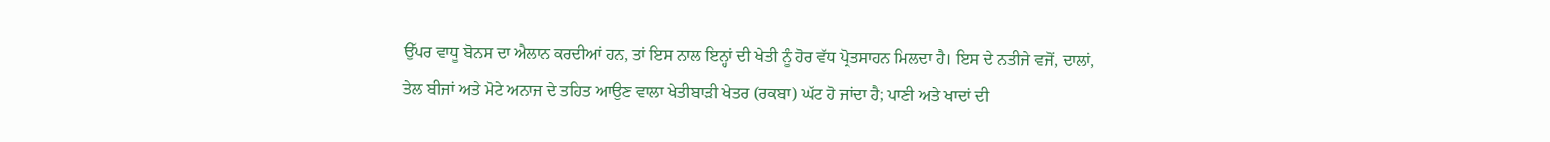ਉੱਪਰ ਵਾਧੂ ਬੋਨਸ ਦਾ ਐਲਾਨ ਕਰਦੀਆਂ ਹਨ, ਤਾਂ ਇਸ ਨਾਲ ਇਨ੍ਹਾਂ ਦੀ ਖੇਤੀ ਨੂੰ ਹੋਰ ਵੱਧ ਪ੍ਰੋਤਸਾਹਨ ਮਿਲਦਾ ਹੈ। ਇਸ ਦੇ ਨਤੀਜੇ ਵਜੋਂ, ਦਾਲਾਂ, ਤੇਲ ਬੀਜਾਂ ਅਤੇ ਮੋਟੇ ਅਨਾਜ ਦੇ ਤਹਿਤ ਆਉਣ ਵਾਲਾ ਖੇਤੀਬਾੜੀ ਖੇਤਰ (ਰਕਬਾ) ਘੱਟ ਹੋ ਜਾਂਦਾ ਹੈ; ਪਾਣੀ ਅਤੇ ਖਾਦਾਂ ਦੀ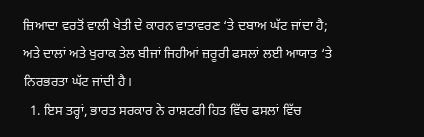ਜ਼ਿਆਦਾ ਵਰਤੋਂ ਵਾਲੀ ਖੇਤੀ ਦੇ ਕਾਰਨ ਵਾਤਾਵਰਣ ‘ਤੇ ਦਬਾਅ ਘੱਟ ਜਾਂਦਾ ਹੈ; ਅਤੇ ਦਾਲਾਂ ਅਤੇ ਖੁਰਾਕ ਤੇਲ ਬੀਜਾਂ ਜਿਹੀਆਂ ਜ਼ਰੂਰੀ ਫਸਲਾਂ ਲਈ ਆਯਾਤ ‘ਤੇ ਨਿਰਭਰਤਾ ਘੱਟ ਜਾਂਦੀ ਹੈ।
  1. ਇਸ ਤਰ੍ਹਾਂ, ਭਾਰਤ ਸਰਕਾਰ ਨੇ ਰਾਸ਼ਟਰੀ ਹਿਤ ਵਿੱਚ ਫਸਲਾਂ ਵਿੱਚ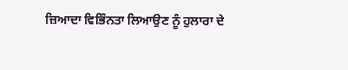ਜ਼ਿਆਦਾ ਵਿਭਿੰਨਤਾ ਲਿਆਉਣ ਨੂੰ ਹੁਲਾਰਾ ਦੇ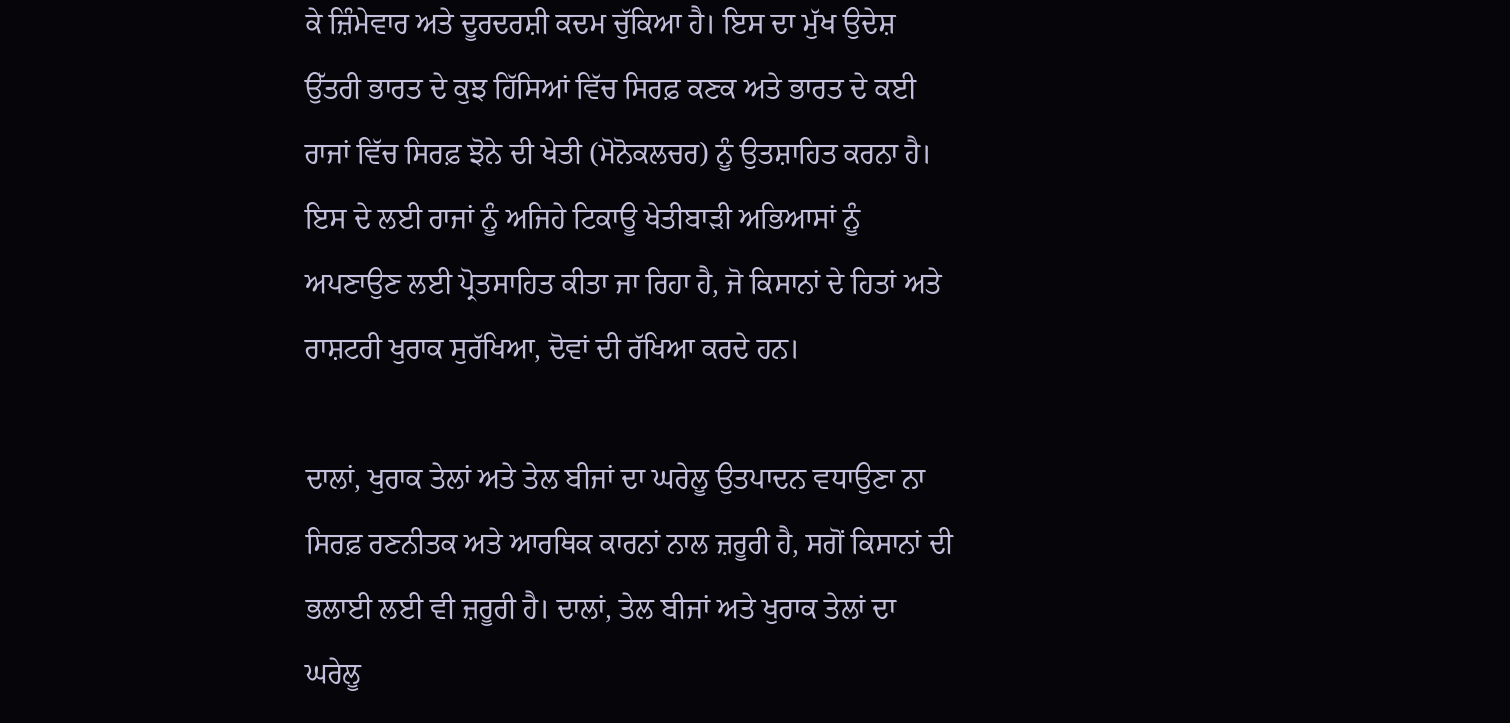ਕੇ ਜ਼ਿੰਮੇਵਾਰ ਅਤੇ ਦੂਰਦਰਸ਼ੀ ਕਦਮ ਚੁੱਕਿਆ ਹੈ। ਇਸ ਦਾ ਮੁੱਖ ਉਦੇਸ਼ ਉੱਤਰੀ ਭਾਰਤ ਦੇ ਕੁਝ ਹਿੱਸਿਆਂ ਵਿੱਚ ਸਿਰਫ਼ ਕਣਕ ਅਤੇ ਭਾਰਤ ਦੇ ਕਈ ਰਾਜਾਂ ਵਿੱਚ ਸਿਰਫ਼ ਝੋਨੇ ਦੀ ਖੇਤੀ (ਮੋਨੋਕਲਚਰ) ਨੂੰ ਉਤਸ਼ਾਹਿਤ ਕਰਨਾ ਹੈ। ਇਸ ਦੇ ਲਈ ਰਾਜਾਂ ਨੂੰ ਅਜਿਹੇ ਟਿਕਾਊ ਖੇਤੀਬਾੜੀ ਅਭਿਆਸਾਂ ਨੂੰ ਅਪਣਾਉਣ ਲਈ ਪ੍ਰੋਤਸਾਹਿਤ ਕੀਤਾ ਜਾ ਰਿਹਾ ਹੈ, ਜੋ ਕਿਸਾਨਾਂ ਦੇ ਹਿਤਾਂ ਅਤੇ ਰਾਸ਼ਟਰੀ ਖੁਰਾਕ ਸੁਰੱਖਿਆ, ਦੋਵਾਂ ਦੀ ਰੱਖਿਆ ਕਰਦੇ ਹਨ।

ਦਾਲਾਂ, ਖੁਰਾਕ ਤੇਲਾਂ ਅਤੇ ਤੇਲ ਬੀਜਾਂ ਦਾ ਘਰੇਲੂ ਉਤਪਾਦਨ ਵਧਾਉਣਾ ਨਾ ਸਿਰਫ਼ ਰਣਨੀਤਕ ਅਤੇ ਆਰਥਿਕ ਕਾਰਨਾਂ ਨਾਲ ਜ਼ਰੂਰੀ ਹੈ, ਸਗੋਂ ਕਿਸਾਨਾਂ ਦੀ ਭਲਾਈ ਲਈ ਵੀ ਜ਼ਰੂਰੀ ਹੈ। ਦਾਲਾਂ, ਤੇਲ ਬੀਜਾਂ ਅਤੇ ਖੁਰਾਕ ਤੇਲਾਂ ਦਾ ਘਰੇਲੂ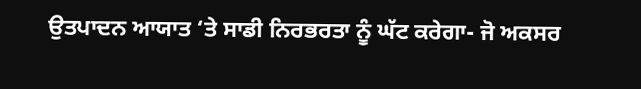ਉਤਪਾਦਨ ਆਯਾਤ ‘ਤੇ ਸਾਡੀ ਨਿਰਭਰਤਾ ਨੂੰ ਘੱਟ ਕਰੇਗਾ- ਜੋ ਅਕਸਰ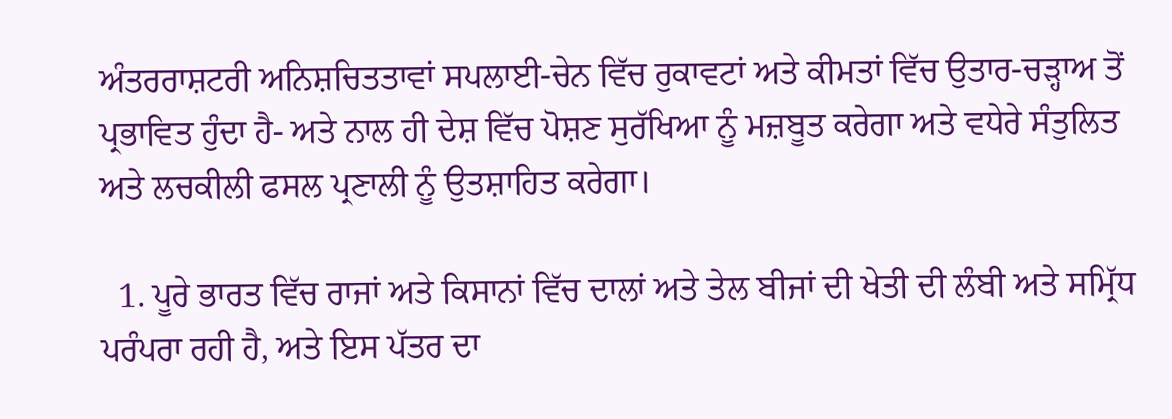ਅੰਤਰਰਾਸ਼ਟਰੀ ਅਨਿਸ਼ਚਿਤਤਾਵਾਂ ਸਪਲਾਈ-ਚੇਨ ਵਿੱਚ ਰੁਕਾਵਟਾਂ ਅਤੇ ਕੀਮਤਾਂ ਵਿੱਚ ਉਤਾਰ-ਚੜ੍ਹਾਅ ਤੋਂ ਪ੍ਰਭਾਵਿਤ ਹੁੰਦਾ ਹੈ- ਅਤੇ ਨਾਲ ਹੀ ਦੇਸ਼ ਵਿੱਚ ਪੋਸ਼ਣ ਸੁਰੱਖਿਆ ਨੂੰ ਮਜ਼ਬੂਤ ਕਰੇਗਾ ਅਤੇ ਵਧੇਰੇ ਸੰਤੁਲਿਤ ਅਤੇ ਲਚਕੀਲੀ ਫਸਲ ਪ੍ਰਣਾਲੀ ਨੂੰ ਉਤਸ਼ਾਹਿਤ ਕਰੇਗਾ।

  1. ਪੂਰੇ ਭਾਰਤ ਵਿੱਚ ਰਾਜਾਂ ਅਤੇ ਕਿਸਾਨਾਂ ਵਿੱਚ ਦਾਲਾਂ ਅਤੇ ਤੇਲ ਬੀਜਾਂ ਦੀ ਖੇਤੀ ਦੀ ਲੰਬੀ ਅਤੇ ਸਮ੍ਰਿੱਧ ਪਰੰਪਰਾ ਰਹੀ ਹੈ, ਅਤੇ ਇਸ ਪੱਤਰ ਦਾ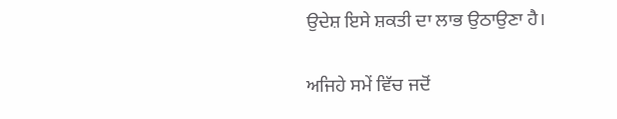ਉਦੇਸ਼ ਇਸੇ ਸ਼ਕਤੀ ਦਾ ਲਾਭ ਉਠਾਉਣਾ ਹੈ।

ਅਜਿਹੇ ਸਮੇਂ ਵਿੱਚ ਜਦੋਂ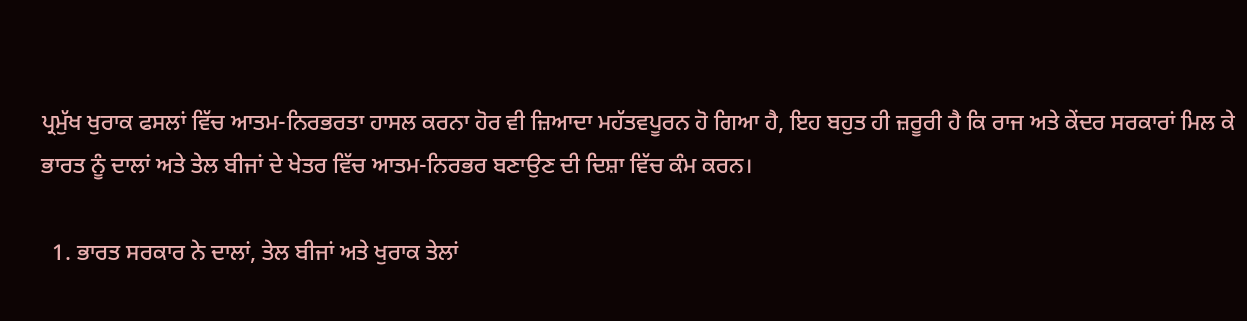ਪ੍ਰਮੁੱਖ ਖੁਰਾਕ ਫਸਲਾਂ ਵਿੱਚ ਆਤਮ-ਨਿਰਭਰਤਾ ਹਾਸਲ ਕਰਨਾ ਹੋਰ ਵੀ ਜ਼ਿਆਦਾ ਮਹੱਤਵਪੂਰਨ ਹੋ ਗਿਆ ਹੈ, ਇਹ ਬਹੁਤ ਹੀ ਜ਼ਰੂਰੀ ਹੈ ਕਿ ਰਾਜ ਅਤੇ ਕੇਂਦਰ ਸਰਕਾਰਾਂ ਮਿਲ ਕੇ ਭਾਰਤ ਨੂੰ ਦਾਲਾਂ ਅਤੇ ਤੇਲ ਬੀਜਾਂ ਦੇ ਖੇਤਰ ਵਿੱਚ ਆਤਮ-ਨਿਰਭਰ ਬਣਾਉਣ ਦੀ ਦਿਸ਼ਾ ਵਿੱਚ ਕੰਮ ਕਰਨ।

  1. ਭਾਰਤ ਸਰਕਾਰ ਨੇ ਦਾਲਾਂ, ਤੇਲ ਬੀਜਾਂ ਅਤੇ ਖੁਰਾਕ ਤੇਲਾਂ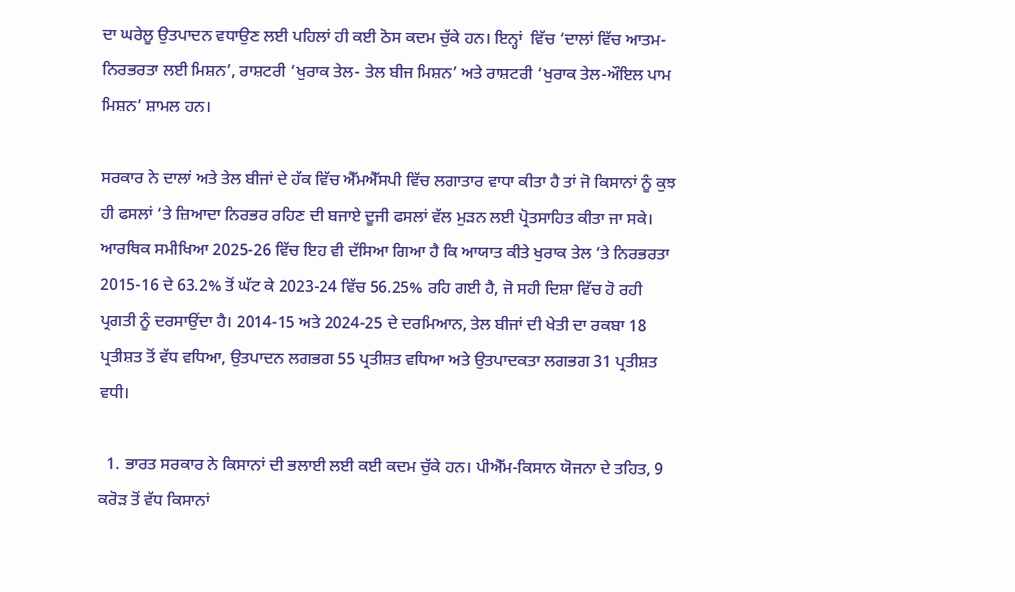ਦਾ ਘਰੇਲੂ ਉਤਪਾਦਨ ਵਧਾਉਣ ਲਈ ਪਹਿਲਾਂ ਹੀ ਕਈ ਠੋਸ ਕਦਮ ਚੁੱਕੇ ਹਨ। ਇਨ੍ਹਾਂ  ਵਿੱਚ ‘ਦਾਲਾਂ ਵਿੱਚ ਆਤਮ-ਨਿਰਭਰਤਾ ਲਈ ਮਿਸ਼ਨ’, ਰਾਸ਼ਟਰੀ ‘ਖੁਰਾਕ ਤੇਲ- ਤੇਲ ਬੀਜ ਮਿਸ਼ਨ’ ਅਤੇ ਰਾਸ਼ਟਰੀ ‘ਖੁਰਾਕ ਤੇਲ-ਔਇਲ ਪਾਮ ਮਿਸ਼ਨ’ ਸ਼ਾਮਲ ਹਨ।

ਸਰਕਾਰ ਨੇ ਦਾਲਾਂ ਅਤੇ ਤੇਲ ਬੀਜਾਂ ਦੇ ਹੱਕ ਵਿੱਚ ਐੱਮਐੱਸਪੀ ਵਿੱਚ ਲਗਾਤਾਰ ਵਾਧਾ ਕੀਤਾ ਹੈ ਤਾਂ ਜੋ ਕਿਸਾਨਾਂ ਨੂੰ ਕੁਝ ਹੀ ਫਸਲਾਂ ‘ਤੇ ਜ਼ਿਆਦਾ ਨਿਰਭਰ ਰਹਿਣ ਦੀ ਬਜਾਏ ਦੂਜੀ ਫਸਲਾਂ ਵੱਲ ਮੁੜਨ ਲਈ ਪ੍ਰੋਤਸਾਹਿਤ ਕੀਤਾ ਜਾ ਸਕੇ। ਆਰਥਿਕ ਸਮੀਖਿਆ 2025-26 ਵਿੱਚ ਇਹ ਵੀ ਦੱਸਿਆ ਗਿਆ ਹੈ ਕਿ ਆਯਾਤ ਕੀਤੇ ਖੁਰਾਕ ਤੇਲ ‘ਤੇ ਨਿਰਭਰਤਾ 2015-16 ਦੇ 63.2% ਤੋਂ ਘੱਟ ਕੇ 2023-24 ਵਿੱਚ 56.25% ਰਹਿ ਗਈ ਹੈ, ਜੋ ਸਹੀ ਦਿਸ਼ਾ ਵਿੱਚ ਹੋ ਰਹੀ ਪ੍ਰਗਤੀ ਨੂੰ ਦਰਸਾਉਂਦਾ ਹੈ। 2014-15 ਅਤੇ 2024-25 ਦੇ ਦਰਮਿਆਨ, ਤੇਲ ਬੀਜਾਂ ਦੀ ਖੇਤੀ ਦਾ ਰਕਬਾ 18 ਪ੍ਰਤੀਸ਼ਤ ਤੋਂ ਵੱਧ ਵਧਿਆ, ਉਤਪਾਦਨ ਲਗਭਗ 55 ਪ੍ਰਤੀਸ਼ਤ ਵਧਿਆ ਅਤੇ ਉਤਪਾਦਕਤਾ ਲਗਭਗ 31 ਪ੍ਰਤੀਸ਼ਤ ਵਧੀ।

  1. ਭਾਰਤ ਸਰਕਾਰ ਨੇ ਕਿਸਾਨਾਂ ਦੀ ਭਲਾਈ ਲਈ ਕਈ ਕਦਮ ਚੁੱਕੇ ਹਨ। ਪੀਐੱਮ-ਕਿਸਾਨ ਯੋਜਨਾ ਦੇ ਤਹਿਤ, 9 ਕਰੋੜ ਤੋਂ ਵੱਧ ਕਿਸਾਨਾਂ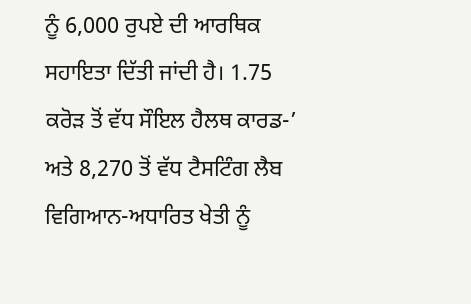ਨੂੰ 6,000 ਰੁਪਏ ਦੀ ਆਰਥਿਕ ਸਹਾਇਤਾ ਦਿੱਤੀ ਜਾਂਦੀ ਹੈ। 1.75 ਕਰੋੜ ਤੋਂ ਵੱਧ ਸੌਇਲ ਹੈਲਥ ਕਾਰਡ-’ ਅਤੇ 8,270 ਤੋਂ ਵੱਧ ਟੈਸਟਿੰਗ ਲੈਬ ਵਿਗਿਆਨ-ਅਧਾਰਿਤ ਖੇਤੀ ਨੂੰ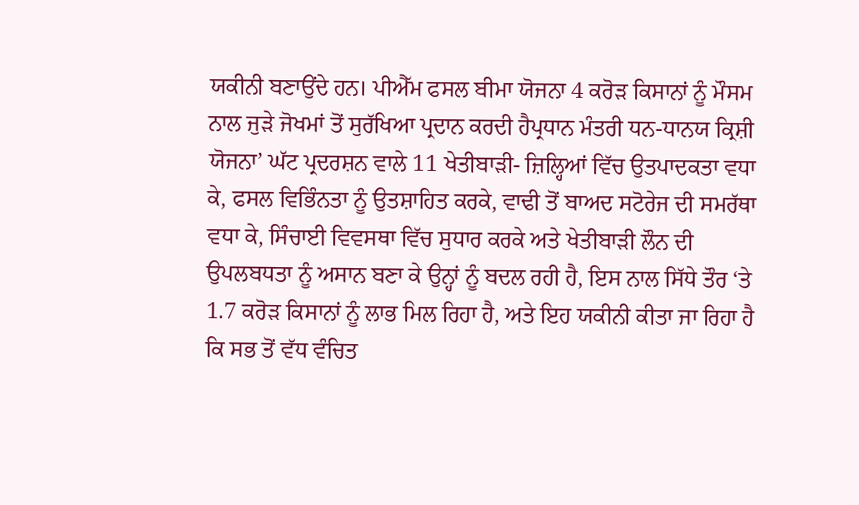ਯਕੀਨੀ ਬਣਾਉਂਦੇ ਹਨ। ਪੀਐੱਮ ਫਸਲ ਬੀਮਾ ਯੋਜਨਾ 4 ਕਰੋੜ ਕਿਸਾਨਾਂ ਨੂੰ ਮੌਸਮ ਨਾਲ ਜੁੜੇ ਜੋਖਮਾਂ ਤੋਂ ਸੁਰੱਖਿਆ ਪ੍ਰਦਾਨ ਕਰਦੀ ਹੈਪ੍ਰਧਾਨ ਮੰਤਰੀ ਧਨ-ਧਾਨਯ ਕ੍ਰਿਸ਼ੀ ਯੋਜਨਾ’ ਘੱਟ ਪ੍ਰਦਰਸ਼ਨ ਵਾਲੇ 11 ਖੇਤੀਬਾੜੀ- ਜ਼ਿਲ੍ਹਿਆਂ ਵਿੱਚ ਉਤਪਾਦਕਤਾ ਵਧਾ ਕੇ, ਫਸਲ ਵਿਭਿੰਨਤਾ ਨੂੰ ਉਤਸ਼ਾਹਿਤ ਕਰਕੇ, ਵਾਢੀ ਤੋਂ ਬਾਅਦ ਸਟੋਰੇਜ ਦੀ ਸਮਰੱਥਾ ਵਧਾ ਕੇ, ਸਿੰਚਾਈ ਵਿਵਸਥਾ ਵਿੱਚ ਸੁਧਾਰ ਕਰਕੇ ਅਤੇ ਖੇਤੀਬਾੜੀ ਲੌਨ ਦੀ ਉਪਲਬਧਤਾ ਨੂੰ ਅਸਾਨ ਬਣਾ ਕੇ ਉਨ੍ਹਾਂ ਨੂੰ ਬਦਲ ਰਹੀ ਹੈ, ਇਸ ਨਾਲ ਸਿੱਧੇ ਤੌਰ ‘ਤੇ 1.7 ਕਰੋੜ ਕਿਸਾਨਾਂ ਨੂੰ ਲਾਭ ਮਿਲ ਰਿਹਾ ਹੈ, ਅਤੇ ਇਹ ਯਕੀਨੀ ਕੀਤਾ ਜਾ ਰਿਹਾ ਹੈ ਕਿ ਸਭ ਤੋਂ ਵੱਧ ਵੰਚਿਤ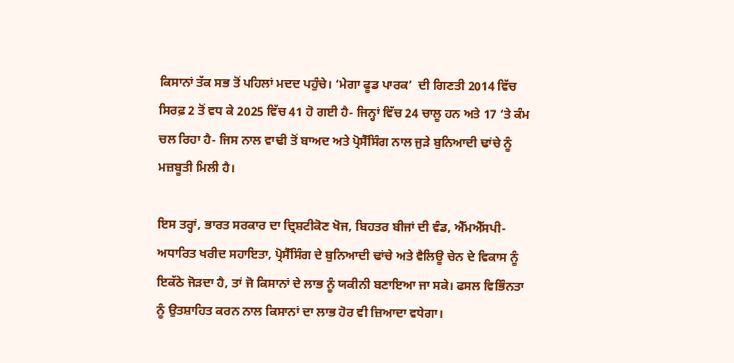ਕਿਸਾਨਾਂ ਤੱਕ ਸਭ ਤੋਂ ਪਹਿਲਾਂ ਮਦਦ ਪਹੁੰਚੇ। ‘ਮੇਗਾ ਫੂਡ ਪਾਰਕ’  ਦੀ ਗਿਣਤੀ 2014 ਵਿੱਚ ਸਿਰਫ਼ 2 ਤੋਂ ਵਧ ਕੇ 2025 ਵਿੱਚ 41 ਹੋ ਗਈ ਹੈ- ਜਿਨ੍ਹਾਂ ਵਿੱਚ 24 ਚਾਲੂ ਹਨ ਅਤੇ 17 ‘ਤੇ ਕੰਮ ਚਲ ਰਿਹਾ ਹੈ- ਜਿਸ ਨਾਲ ਵਾਢੀ ਤੋਂ ਬਾਅਦ ਅਤੇ ਪ੍ਰੋਸੈੱਸਿੰਗ ਨਾਲ ਜੁੜੇ ਬੁਨਿਆਦੀ ਢਾਂਚੇ ਨੂੰ ਮਜ਼ਬੂਤੀ ਮਿਲੀ ਹੈ।

ਇਸ ਤਰ੍ਹਾਂ, ਭਾਰਤ ਸਰਕਾਰ ਦਾ ਦ੍ਰਿਸ਼ਟੀਕੋਣ ਖੋਜ, ਬਿਹਤਰ ਬੀਜਾਂ ਦੀ ਵੰਡ, ਐੱਮਐੱਸਪੀ- ਅਧਾਰਿਤ ਖਰੀਦ ਸਹਾਇਤਾ, ਪ੍ਰੋਸੈੱਸਿੰਗ ਦੇ ਬੁਨਿਆਦੀ ਢਾਂਚੇ ਅਤੇ ਵੈਲਿਊ ਚੇਨ ਦੇ ਵਿਕਾਸ ਨੂੰ ਇਕੱਠੇ ਜੋੜਦਾ ਹੈ, ਤਾਂ ਜੋ ਕਿਸਾਨਾਂ ਦੇ ਲਾਭ ਨੂੰ ਯਕੀਨੀ ਬਣਾਇਆ ਜਾ ਸਕੇ। ਫਸਲ ਵਿਭਿੰਨਤਾ ਨੂੰ ਉਤਸ਼ਾਹਿਤ ਕਰਨ ਨਾਲ ਕਿਸਾਨਾਂ ਦਾ ਲਾਭ ਹੋਰ ਵੀ ਜ਼ਿਆਦਾ ਵਧੇਗਾ।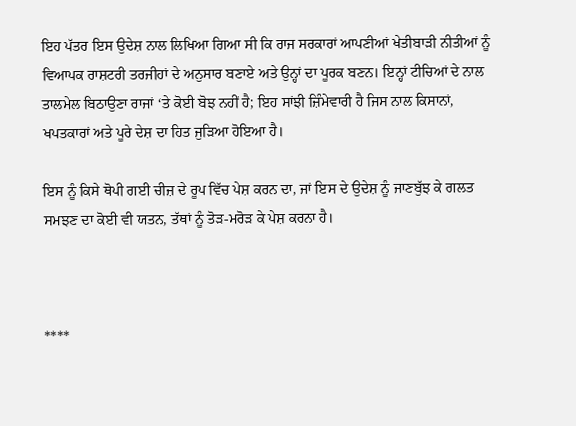ਇਹ ਪੱਤਰ ਇਸ ਉਦੇਸ਼ ਨਾਲ ਲਿਖਿਆ ਗਿਆ ਸੀ ਕਿ ਰਾਜ ਸਰਕਾਰਾਂ ਆਪਣੀਆਂ ਖੇਤੀਬਾੜੀ ਨੀਤੀਆਂ ਨੂੰ ਵਿਆਪਕ ਰਾਸ਼ਟਰੀ ਤਰਜੀਹਾਂ ਦੇ ਅਨੁਸਾਰ ਬਣਾਏ ਅਤੇ ਉਨ੍ਹਾਂ ਦਾ ਪੂਰਕ ਬਣਨ। ਇਨ੍ਹਾਂ ਟੀਚਿਆਂ ਦੇ ਨਾਲ ਤਾਲਮੇਲ ਬਿਠਾਉਣਾ ਰਾਜਾਂ ‘ਤੇ ਕੋਈ ਬੋਝ ਨਹੀਂ ਹੈ; ਇਹ ਸਾਂਝੀ ਜ਼ਿੰਮੇਵਾਰੀ ਹੈ ਜਿਸ ਨਾਲ ਕਿਸਾਨਾਂ, ਖਪਤਕਾਰਾਂ ਅਤੇ ਪੂਰੇ ਦੇਸ਼ ਦਾ ਹਿਤ ਜੁੜਿਆ ਹੋਇਆ ਹੈ।

ਇਸ ਨੂੰ ਕਿਸੇ ਥੋਪੀ ਗਈ ਚੀਜ਼ ਦੇ ਰੂਪ ਵਿੱਚ ਪੇਸ਼ ਕਰਨ ਦਾ, ਜਾਂ ਇਸ ਦੇ ਉਦੇਸ਼ ਨੂੰ ਜਾਣਬੁੱਝ ਕੇ ਗਲਤ ਸਮਝਣ ਦਾ ਕੋਈ ਵੀ ਯਤਨ, ਤੱਥਾਂ ਨੂੰ ਤੋੜ-ਮਰੋੜ ਕੇ ਪੇਸ਼ ਕਰਨਾ ਹੈ।



****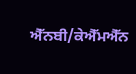ਐੱਨਬੀ/ਕੇਐੱਮਐੱਨ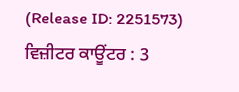(Release ID: 2251573) ਵਿਜ਼ੀਟਰ ਕਾਊਂਟਰ : 3